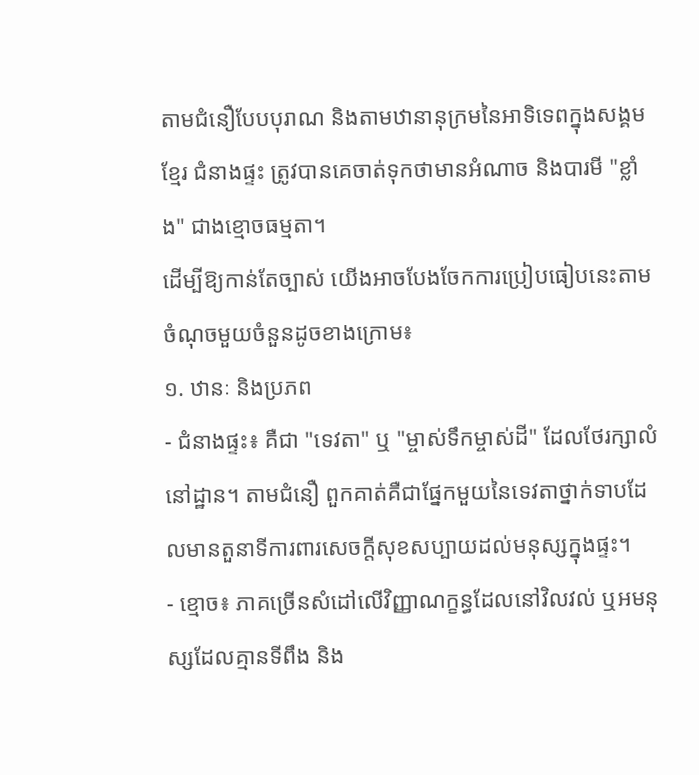តាមជំនឿបែបបុរាណ និងតាមឋានានុក្រមនៃអាទិទេពក្នុងសង្គមខ្មែរ ជំនាងផ្ទះ ត្រូវបានគេចាត់ទុកថាមានអំណាច និងបារមី "ខ្លាំង" ជាងខ្មោចធម្មតា។
ដើម្បីឱ្យកាន់តែច្បាស់ យើងអាចបែងចែកការប្រៀបធៀបនេះតាមចំណុចមួយចំនួនដូចខាងក្រោម៖
១. ឋានៈ និងប្រភព
- ជំនាងផ្ទះ៖ គឺជា "ទេវតា" ឬ "ម្ចាស់ទឹកម្ចាស់ដី" ដែលថែរក្សាលំនៅដ្ឋាន។ តាមជំនឿ ពួកគាត់គឺជាផ្នែកមួយនៃទេវតាថ្នាក់ទាបដែលមានតួនាទីការពារសេចក្តីសុខសប្បាយដល់មនុស្សក្នុងផ្ទះ។
- ខ្មោច៖ ភាគច្រើនសំដៅលើវិញ្ញាណក្ខន្ធដែលនៅវិលវល់ ឬអមនុស្សដែលគ្មានទីពឹង និង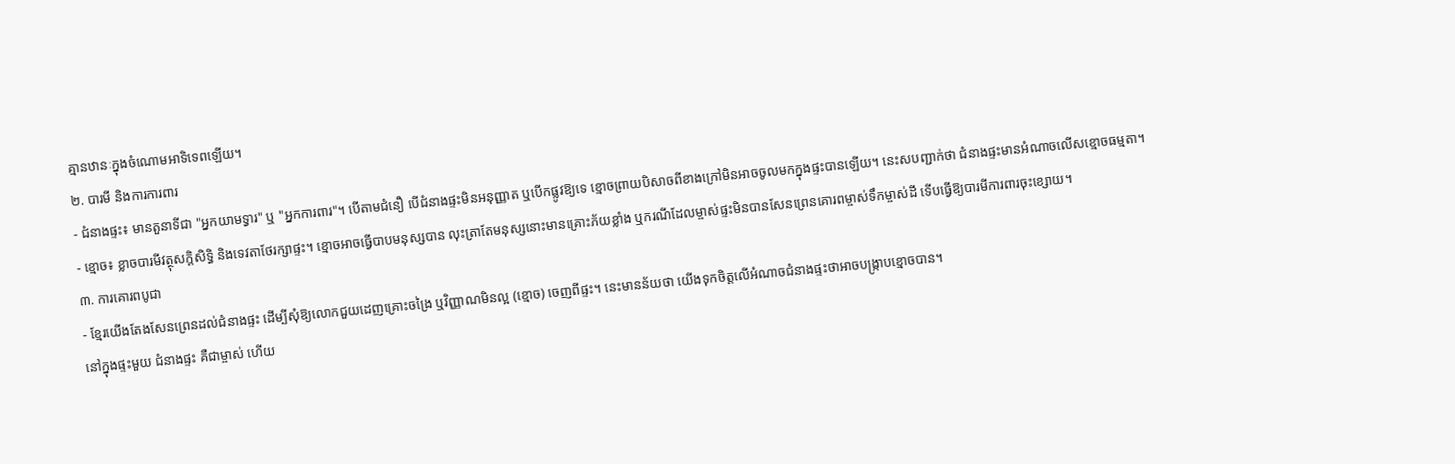គ្មានឋានៈក្នុងចំណោមអាទិទេពឡើយ។
២. បារមី និងការការពារ
- ជំនាងផ្ទះ៖ មានតួនាទីជា "អ្នកយាមទ្វារ" ឬ "អ្នកការពារ"។ បើតាមជំនឿ បើជំនាងផ្ទះមិនអនុញ្ញាត ឬបើកផ្លូវឱ្យទេ ខ្មោចព្រាយបិសាចពីខាងក្រៅមិនអាចចូលមកក្នុងផ្ទះបានឡើយ។ នេះសបញ្ជាក់ថា ជំនាងផ្ទះមានអំណាចលើសខ្មោចធម្មតា។
- ខ្មោច៖ ខ្លាចបារមីវត្ថុសក្ដិសិទ្ធិ និងទេវតាថែរក្សាផ្ទះ។ ខ្មោចអាចធ្វើបាបមនុស្សបាន លុះត្រាតែមនុស្សនោះមានគ្រោះភ័យខ្លាំង ឬករណីដែលម្ចាស់ផ្ទះមិនបានសែនព្រេនគោរពម្ចាស់ទឹកម្ចាស់ដី ទើបធ្វើឱ្យបារមីការពារចុះខ្សោយ។
៣. ការគោរពបូជា
- ខ្មែរយើងតែងសែនព្រេនដល់ជំនាងផ្ទះ ដើម្បីសុំឱ្យលោកជួយដេញគ្រោះចង្រៃ ឬវិញ្ញាណមិនល្អ (ខ្មោច) ចេញពីផ្ទះ។ នេះមានន័យថា យើងទុកចិត្តលើអំណាចជំនាងផ្ទះថាអាចបង្ក្រាបខ្មោចបាន។
នៅក្នុងផ្ទះមួយ ជំនាងផ្ទះ គឺជាម្ចាស់ ហើយ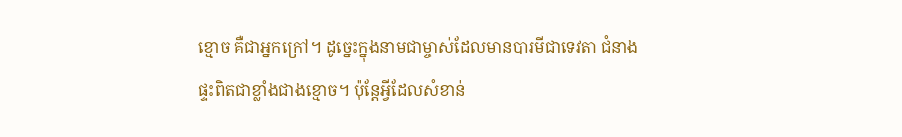ខ្មោច គឺជាអ្នកក្រៅ។ ដូច្នេះក្នុងនាមជាម្ចាស់ដែលមានបារមីជាទេវតា ជំនាងផ្ទះពិតជាខ្លាំងជាងខ្មោច។ ប៉ុន្តែអ្វីដែលសំខាន់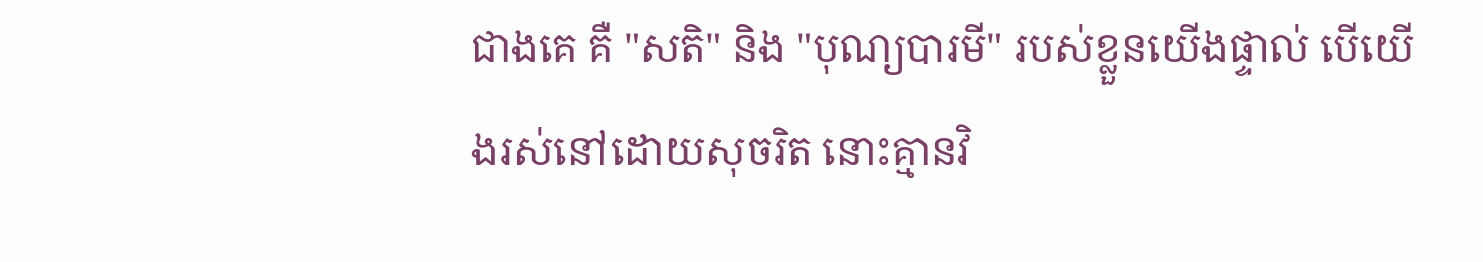ជាងគេ គឺ "សតិ" និង "បុណ្យបារមី" របស់ខ្លួនយើងផ្ទាល់ បើយើងរស់នៅដោយសុចរិត នោះគ្មានវិ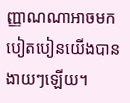ញ្ញាណណាអាចមកបៀតបៀនយើងបានងាយៗឡើយ។